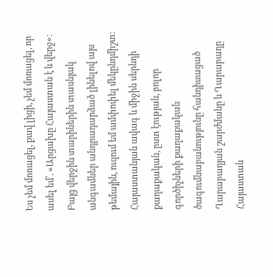Ես չեմ մոռացել, քավ լիցի, չեմ մոռացել, որ ասել եմ՝. «Արցախը Հայաստան է և վերջ»։ Բայց վերջին տարիներին տասնյակ անգամներ անդրադարձած լինելով այս թեմային, ուզում եմ ամփոփել մեկընդմիշտ: Հայաստանյան ավագ և միջին սերնդի քաղաքական, ըստ էության, բոլոր գործիչների քաղաքական ծագումնաբանությունը հանդիսացած Ղարաբաղյան շարժմանը և Ղարաբաղը Հայաստան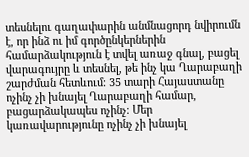տեսնելու գաղափարին անմնացորդ նվիրումն է, որ ինձ ու իմ գործընկերներին համարձակություն է տվել առաջ գնալ, բացել վարագույրը և տեսնել, թե ինչ կա Ղարաբաղի շարժման հետևում։ 35 տարի Հայաստանը ոչինչ չի խնայել Ղարաբաղի համար, բացարձակապես ոչինչ։ Մեր կառավարությունը ոչինչ չի խնայել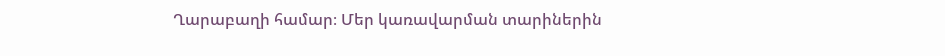Ղարաբաղի համար։ Մեր կառավարման տարիներին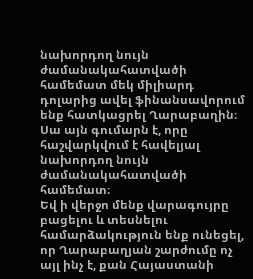նախորդող նույն ժամանակահատվածի համեմատ մեկ միլիարդ դոլարից ավել ֆինանսավորում ենք հատկացրել Ղարաբաղին։ Սա այն գումարն է, որը հաշվարկվում է հավելյալ նախորդող նույն ժամանակահատվածի համեմատ։
Եվ ի վերջո մենք վարագույրը բացելու և տեսնելու համարձակություն ենք ունեցել, որ Ղարաբաղյան շարժումը ոչ այլ ինչ է, քան Հայաստանի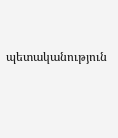պետականություն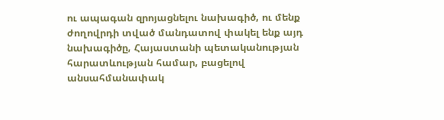ու ապագան զրոյացնելու նախագիծ, ու մենք ժողովրդի տված մանդատով փակել ենք այդ նախագիծը, Հայաստանի պետականության հարատևության համար, բացելով անսահմանափակ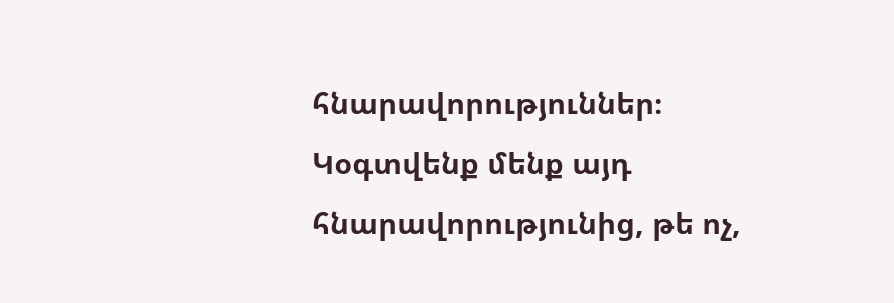հնարավորություններ։ Կօգտվենք մենք այդ հնարավորությունից, թե ոչ,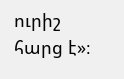ուրիշ հարց է»։